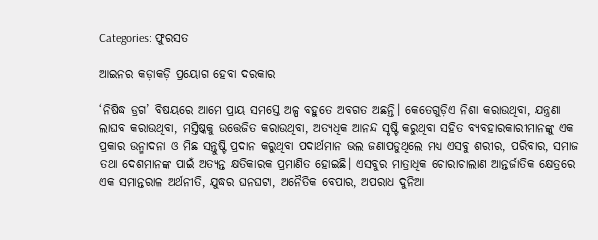Categories: ଫୁରସତ

ଆଇନର କଡ଼ାକଡ଼ି ପ୍ରୟୋଗ ହେବା ଦରକାର

‘ନିଷିଦ୍ଧ ଡ୍ରଗ’ ବିଷୟରେ ଆମେ ପ୍ରାୟ ସମସ୍ତେ ଅଳ୍ପ ବହୁତେ ଅବଗତ ଅଛନ୍ତି। କେତେଗୁଡ଼ିଏ ନିଶା କରାଉଥିବା, ଯନ୍ତ୍ରଣା ଲାଘବ କରାଉଥିବା, ମସ୍ତିଷ୍କକୁ ଉତ୍ତେଜିତ କରାଉଥିବା, ଅତ୍ୟଧିକ ଆନନ୍ଦ ସୃଷ୍ଟି କରୁଥିବା ସହିତ ବ୍ୟବହାରକାରୀମାନଙ୍କୁ ଏକ ପ୍ରକାର ଉନ୍ମାଦନା ଓ ମିଛ ସନ୍ତୁଷ୍ଟି ପ୍ରଦାନ କରୁଥିବା ପଦାର୍ଥମାନ ଭଲ ଜଣାପଡୁଥିଲେ ମଧ୍ୟ ଏସବୁ ଶରୀର, ପରିବାର, ସମାଜ ତଥା ଦେଶମାନଙ୍କ ପାଇଁ ଅତ୍ୟନ୍ତ କ୍ଷତିକାରକ ପ୍ରମାଣିତ ହୋଇଛି। ଏସବୁର ମାତ୍ରାଧିକ ଚୋରାଚାଲାଣ ଆନ୍ତର୍ଜାତିକ କ୍ଷେତ୍ରରେ ଏକ ସମାନ୍ତରାଳ ଅର୍ଥନୀତି, ଯୁଦ୍ଧର ଘନଘଟା, ଅନୈତିକ ବେପାର, ଅପରାଧ ଦୁନିଆ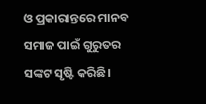ଓ ପ୍ରକାରାନ୍ତରେ ମାନବ ସମାଜ ପାଇଁ ଗୁରୁତର ସଙ୍କଟ ସୃଷ୍ଟି କରିଛି।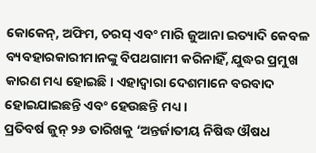କୋକେନ୍‌, ଅଫିମ, ଚରସ୍‌ ଏବଂ ମାରି ଜୁଆନା ଇତ୍ୟାଦି କେବଳ ବ୍ୟବହାରକାରୀମାନଙ୍କୁ ବିପଥଗାମୀ କରିନାହିଁ, ଯୁଦ୍ଧର ପ୍ରମୁଖ କାରଣ ମଧ୍ୟ ହୋଇଛି। ଏହାଦ୍ୱାରା ଦେଶମାନେ ବରବାଦ ହୋଇଯାଇଛନ୍ତି ଏବଂ ହେଉଛନ୍ତି ମଧ୍ୟ।
ପ୍ରତିବର୍ଷ ଜୁନ୍‌ ୨୬ ତାରିଖକୁ ‘ଅନ୍ତର୍ଜାତୀୟ ନିଷିଦ୍ଧ ଔଷଧ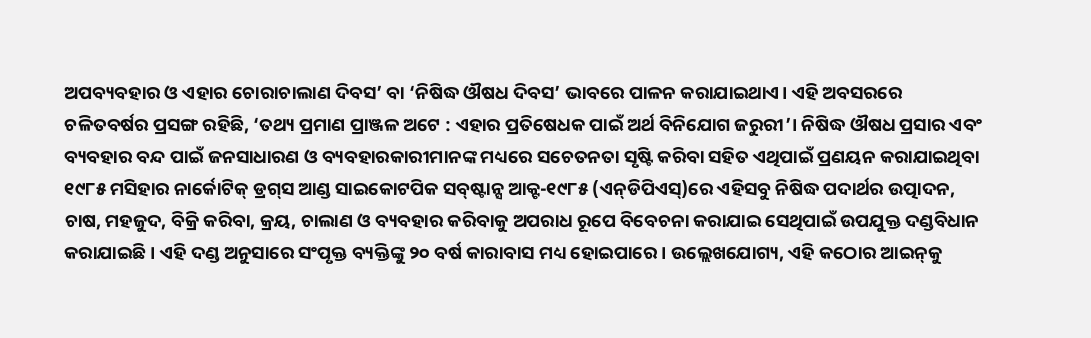ଅପବ୍ୟବହାର ଓ ଏହାର ଚୋରାଚାଲାଣ ଦିବସ’ ବା ‘ନିଷିଦ୍ଧ ଔଷଧ ଦିବସ’ ଭାବରେ ପାଳନ କରାଯାଇଥାଏ। ଏହି ଅବସରରେ ଚଳିତବର୍ଷର ପ୍ରସଙ୍ଗ ରହିଛି, ‘ତଥ୍ୟ ପ୍ରମାଣ ପ୍ରାଞ୍ଜଳ ଅଟେ : ଏହାର ପ୍ରତିଷେଧକ ପାଇଁ ଅର୍ଥ ବିନିଯୋଗ ଜରୁରୀ’। ନିଷିଦ୍ଧ ଔଷଧ ପ୍ରସାର ଏବଂ ବ୍ୟବହାର ବନ୍ଦ ପାଇଁ ଜନସାଧାରଣ ଓ ବ୍ୟବହାରକାରୀମାନଙ୍କ ମଧ୍ୟରେ ସଚେତନତା ସୃଷ୍ଟି କରିବା ସହିତ ଏଥିପାଇଁ ପ୍ରଣୟନ କରାଯାଇଥିବା ୧୯୮୫ ମସିହାର ନାର୍କୋଟିକ୍‌ ଡ୍ରଗ୍‌ସ ଆଣ୍ଡ ସାଇକୋଟପିକ ସବ୍‌ଷ୍ଟାନ୍ସ ଆକ୍ଟ-୧୯୮୫ (ଏନ୍‌ଡିପିଏସ୍‌)ରେ ଏହିସବୁ ନିଷିଦ୍ଧ ପଦାର୍ଥର ଉତ୍ପାଦନ, ଚାଷ, ମହଜୁଦ, ବିକ୍ରି କରିବା, କ୍ରୟ, ଚାଲାଣ ଓ ବ୍ୟବହାର କରିବାକୁ ଅପରାଧ ରୂପେ ବିବେଚନା କରାଯାଇ ସେଥିପାଇଁ ଉପଯୁକ୍ତ ଦଣ୍ଡବିଧାନ କରାଯାଇଛି। ଏହି ଦଣ୍ଡ ଅନୁସାରେ ସଂପୃକ୍ତ ବ୍ୟକ୍ତିଙ୍କୁ ୨୦ ବର୍ଷ କାରାବାସ ମଧ୍ୟ ହୋଇପାରେ। ଉଲ୍ଲେଖଯୋଗ୍ୟ, ଏହି କଠୋର ଆଇନ୍‌କୁ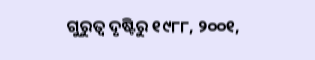ଗୁରୁତ୍ୱ ଦୃଷ୍ଟିରୁ ୧୯୮୮, ୨୦୦୧,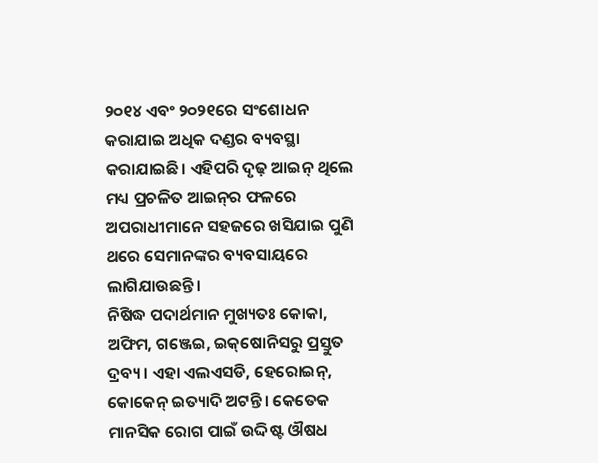୨୦୧୪ ଏବଂ ୨୦୨୧ରେ ସଂଶୋଧନ କରାଯାଇ ଅଧିକ ଦଣ୍ଡର ବ୍ୟବସ୍ଥା କରାଯାଇଛି। ଏହିପରି ଦୃଢ଼ ଆଇନ୍‌ ଥିଲେ ମଧ୍ୟ ପ୍ରଚଳିତ ଆଇନ୍‌ର ଫଳରେ ଅପରାଧୀମାନେ ସହଜରେ ଖସିଯାଇ ପୁଣି ଥରେ ସେମାନଙ୍କର ବ୍ୟବସାୟରେ ଲାଗିଯାଉଛନ୍ତି।
ନିଷିଦ୍ଧ ପଦାର୍ଥମାନ ମୁଖ୍ୟତଃ କୋକା, ଅଫିମ, ଗଞ୍ଜେଇ, ଇକ୍‌ଷୋନିସରୁ ପ୍ରସ୍ତୁତ ଦ୍ରବ୍ୟ। ଏହା ଏଲଏସଡି, ହେରୋଇନ୍‌, କୋକେନ୍‌ ଇତ୍ୟାଦି ଅଟନ୍ତି। କେତେକ ମାନସିକ ରୋଗ ପାଇଁ ଉଦ୍ଦିଷ୍ଟ ଔଷଧ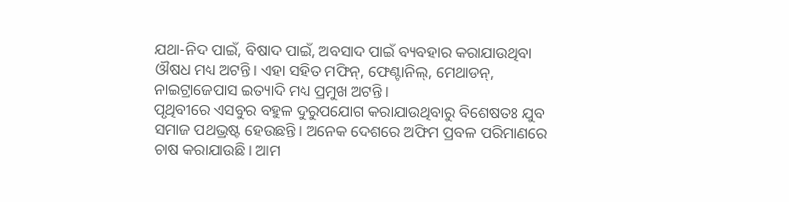ଯଥା-ନିଦ ପାଇଁ, ବିଷାଦ ପାଇଁ, ଅବସାଦ ପାଇଁ ବ୍ୟବହାର କରାଯାଉଥିବା ଔଷଧ ମଧ୍ୟ ଅଟନ୍ତି। ଏହା ସହିତ ମଫିନ୍‌, ଫେଣ୍ଟାନିଲ୍‌, ମେଥାଡନ୍‌, ନାଇଟ୍ରାଜେପାସ ଇତ୍ୟାଦି ମଧ୍ୟ ପ୍ରମୁଖ ଅଟନ୍ତି।
ପୃଥିବୀରେ ଏସବୁର ବହୁଳ ଦୁରୁପଯୋଗ କରାଯାଉଥିବାରୁ ବିଶେଷତଃ ଯୁବ ସମାଜ ପଥଭ୍ରଷ୍ଟ ହେଉଛନ୍ତି। ଅନେକ ଦେଶରେ ଅଫିମ ପ୍ରବଳ ପରିମାଣରେ ଚାଷ କରାଯାଉଛି। ଆମ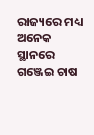ରାଜ୍ୟରେ ମଧ୍ୟ ଅନେକ ସ୍ଥାନରେ ଗଞ୍ଜେଇ ଚାଷ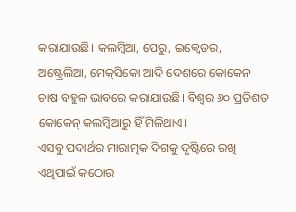କରାଯାଉଛି। କଲମ୍ବିଆ, ପେରୁ, ଇକ୍ୱେଡର, ଅଷ୍ଟ୍ରେଲିଆ, ମେକ୍‌ସିକୋ ଆଦି ଦେଶରେ କୋକେନ ଚାଷ ବହୁଳ ଭାବରେ କରାଯାଉଛି। ବିଶ୍ୱର ୬୦ ପ୍ରତିଶତ କୋକେନ୍‌ କଲମ୍ବିଆରୁ ହିଁ ମିଳିଥାଏ।
ଏସବୁ ପଦାର୍ଥର ମାରାତ୍ମକ ଦିଗକୁ ଦୃଷ୍ଟିରେ ରଖି ଏଥିପାଇଁ କଠୋର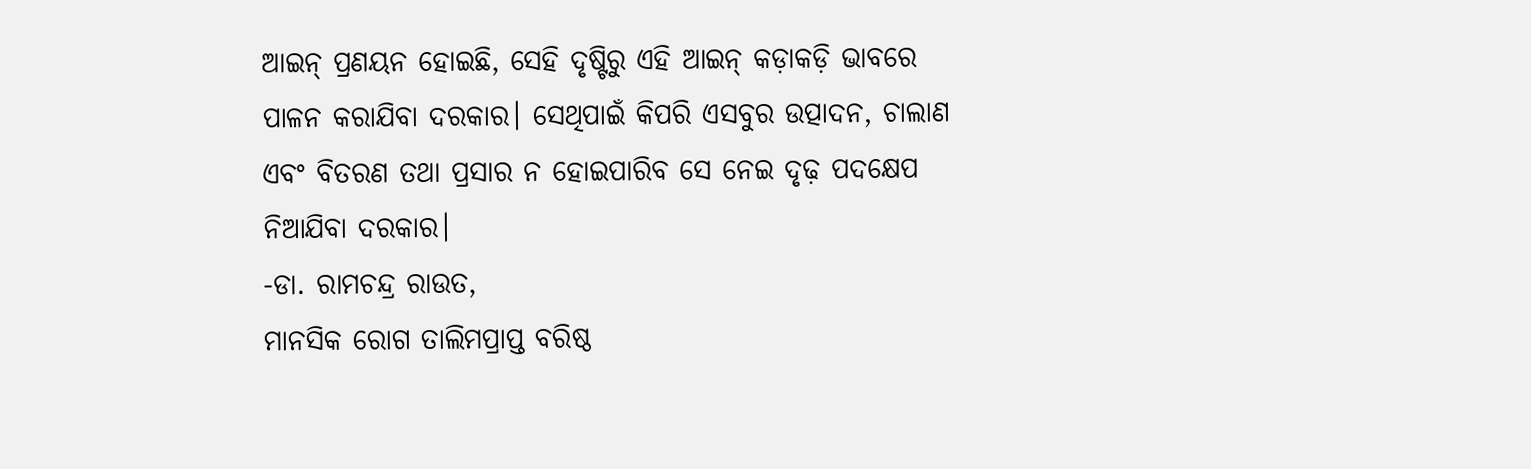ଆଇନ୍‌ ପ୍ରଣୟନ ହୋଇଛି, ସେହି ଦୃଷ୍ଟିରୁ ଏହି ଆଇନ୍‌ କଡ଼ାକଡ଼ି ଭାବରେ ପାଳନ କରାଯିବା ଦରକାର। ସେଥିପାଇଁ କିପରି ଏସବୁର ଉତ୍ପାଦନ, ଚାଲାଣ ଏବଂ ବିତରଣ ତଥା ପ୍ରସାର ନ ହୋଇପାରିବ ସେ ନେଇ ଦୃଢ଼ ପଦକ୍ଷେପ ନିଆଯିବା ଦରକାର।
-ଡା. ରାମଚନ୍ଦ୍ର ରାଉତ,
ମାନସିକ ରୋଗ ତାଲିମପ୍ରାପ୍ତ ବରିଷ୍ଠ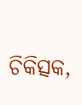ଚିକିତ୍ସକ,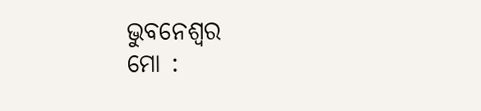ଭୁବନେଶ୍ୱର
ମୋ :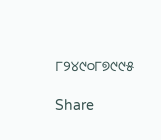୮୨୪୯୦୮୭୯୯୫

Share